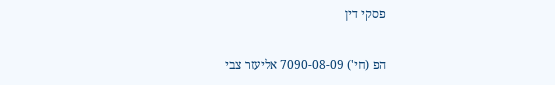פסקי דין

הפ (חי') 7090-08-09 אליעזר צבי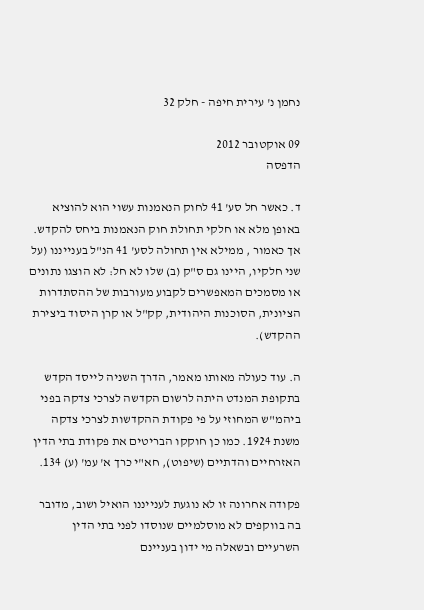נחמן נ' עירית חיפה - חלק 32

09 אוקטובר 2012
הדפסה

ד. כאשר חל סע' 41 לחוק הנאמנות עשוי הוא להוציא באופן מלא או חלקי תחולת חוק הנאמנות ביחס להקדש. אך כאמור , ממילא אין תחולה לסע' 41 הנ"ל בענייננו (על שני חלקיו, היינו גם ס"ק (ב) שלו לא חל: לא הוצגו נתונים או מסמכים המאפשרים לקבוע מעורבות של ההסתדרות הציונית, הסוכנות היהודית, קק"ל או קרן היסוד ביצירת ההקדש).

ה. עוד כעולה מאותו מאמר, הדרך השניה לייסד הקדש בתקופת המנדט היתה לרשום הקדשה לצרכי צדקה בפני ביהמ"ש המחוזי על פי פקודת ההקדשות לצרכי צדקה משנת 1924. כמו כן חוקקו הבריטים את פקודת בתי הדין האזרחיים והדתיים (שיפוט), חא"י כרך א' עמ' (ע) 134.

פקודה אחרונה זו לא נוגעת לענייננו הואיל ושוב, מדובר בה בווקפים לא מוסלמיים שנוסדו לפני בתי הדין השרעיים ובשאלה מי ידון בעניינם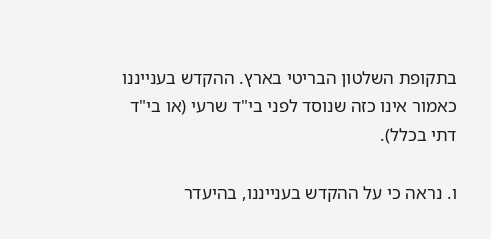בתקופת השלטון הבריטי בארץ. ההקדש בענייננו כאמור אינו כזה שנוסד לפני בי"ד שרעי (או בי"ד דתי בכלל).

ו. נראה כי על ההקדש בענייננו, בהיעדר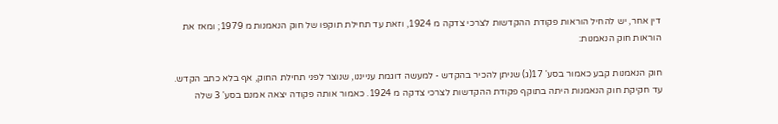דין אחר, יש להחיל הוראות פקודת ההקדשות לצרכי צדקה מ 1924, וזאת עד תחילת תוקפו של חוק הנאמנות מ 1979; ומאז את הוראות חוק הנאמנות:

חוק הנאמנות קבע כאמור בסע' 17(ג) שניתן להכיר בהקדש - למעשה דוגמת ענייננו, שנוצר לפני תחילת החוק, אף בלא כתב הקדש. עד חקיקת חוק הנאמנות היתה בתוקף פקודת ההקדשות לצרכי צדקה מ 1924. כאמור אותה פקודה יצאה אמנם בסע' 3 שלה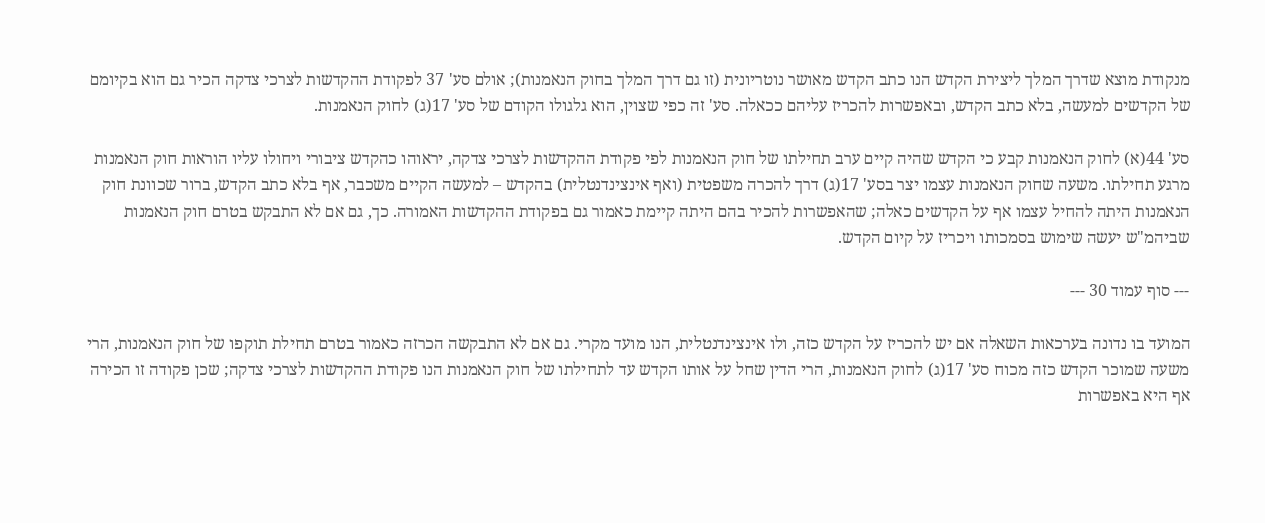מנקודת מוצא שדרך המלך ליצירת הקדש הנו כתב הקדש מאושר נוטריונית (זו גם דרך המלך בחוק הנאמנות); אולם סע' 37 לפקודת ההקדשות לצרכי צדקה הכיר גם הוא בקיומם של הקדשים למעשה, בלא כתב הקדש, ובאפשרות להכריז עליהם ככאלה. סע' זה כפי שצוין, הוא גלגולו הקודם של סע' 17(ג) לחוק הנאמנות.

סע' 44(א) לחוק הנאמנות קבע כי הקדש שהיה קיים ערב תחילתו של חוק הנאמנות לפי פקודת ההקדשות לצרכי צדקה, יראוהו כהקדש ציבורי ויחולו עליו הוראות חוק הנאמנות מרגע תחילתו. משעה שחוק הנאמנות עצמו יצר בסע' 17(ג) דרך להכרה משפטית (ואף אינצינדנטלית) בהקדש – למעשה הקיים משכבר, אף בלא כתב הקדש, ברור שכוונת חוק הנאמנות היתה להחיל עצמו אף על הקדשים כאלה; שהאפשרות להכיר בהם היתה קיימת כאמור גם בפקודת ההקדשות האמורה. כך, גם אם לא התבקש בטרם חוק הנאמנות שביהמ"ש יעשה שימוש בסמכותו ויכריז על קיום הקדש.

--- סוף עמוד 30 ---

המועד בו נדונה בערכאות השאלה אם יש להכריז על הקדש כזה, ולו אינצינדנטלית, הנו מועד מקרי. גם אם לא התבקשה הכרזה כאמור בטרם תחילת תוקפו של חוק הנאמנות, הרי משעה שמוכר הקדש כזה מכוח סע' 17(ג) לחוק הנאמנות, הרי הדין שחל על אותו הקדש עד לתחילתו של חוק הנאמנות הנו פקודת ההקדשות לצרכי צדקה; שכן פקודה זו הכירה אף היא באפשרות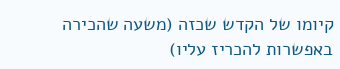קיומו של הקדש שכזה (משעה שהכירה באפשרות להכריז עליו)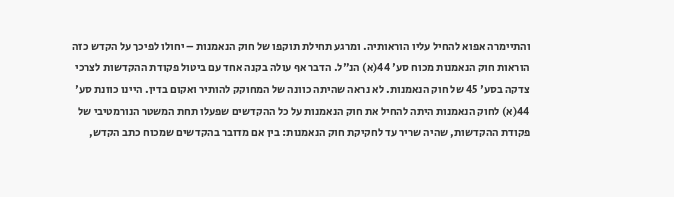והתיימרה אפוא להחיל עליו הוראותיה. ומרגע תחילת תוקפו של חוק הנאמנות – יחולו לפיכך על הקדש כזה הוראות חוק הנאמנות מכוח סע' 44(א) הנ"ל. הדבר אף עולה בקנה אחד עם ביטול פקודת ההקדשות לצרכי צדקה בסע' 45 של חוק הנאמנות. לא נראה שהיתה כוונה של המחוקק להותיר ואקום בדין. היינו כוונת סע' 44(א) לחוק הנאמנות היתה להחיל את חוק הנאמנות על כל ההקדשים שפעלו תחת המשטר הנורמטיבי של פקודת ההקדשות, שהיה שריר עד לחקיקת חוק הנאמנות: בין אם מדובר בהקדשים שמכוח כתב הקדש,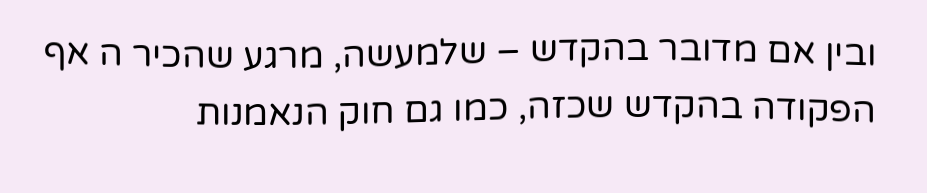ובין אם מדובר בהקדש – שלמעשה, מרגע שהכיר ה אף הפקודה בהקדש שכזה, כמו גם חוק הנאמנות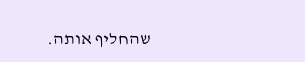שהחליף אותה.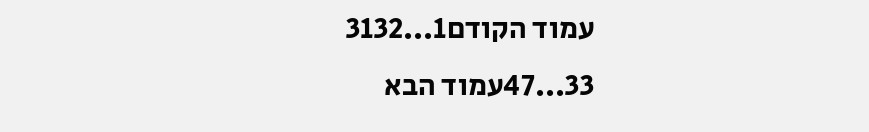עמוד הקודם1...3132
33...47עמוד הבא